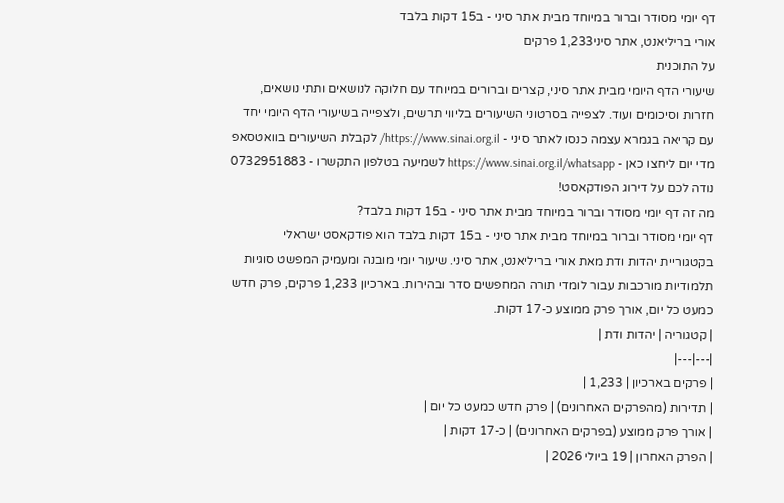דף יומי מסודר וברור במיוחד מבית אתר סיני - ב15 דקות בלבד
אורי בריליאנט, אתר סיני1,233 פרקים
על התוכנית
שיעורי הדף היומי מבית אתר סיני, קצרים וברורים במיוחד עם חלוקה לנושאים ותתי נושאים, חזרות וסיכומים ועוד. לצפייה בסרטוני השיעורים בליווי תרשים, ולצפייה בשיעורי הדף היומי יחד עם קריאה בגמרא עצמה כנסו לאתר סיני - https://www.sinai.org.il/ לקבלת השיעורים בוואטסאפ מדי יום ליחצו כאן - https://www.sinai.org.il/whatsapp לשמיעה בטלפון התקשרו - 0732951883 נודה לכם על דירוג הפודקאסט!
מה זה דף יומי מסודר וברור במיוחד מבית אתר סיני - ב15 דקות בלבד?
דף יומי מסודר וברור במיוחד מבית אתר סיני - ב15 דקות בלבד הוא פודקאסט ישראלי בקטגוריית יהדות ודת מאת אורי בריליאנט, אתר סיני. שיעור יומי מובנה ומעמיק המפשט סוגיות תלמודיות מורכבות עבור לומדי תורה המחפשים סדר ובהירות. בארכיון 1,233 פרקים, פרק חדש כמעט כל יום, אורך פרק ממוצע כ-17 דקות.
| קטגוריה | יהדות ודת |
|---|---|
| פרקים בארכיון | 1,233 |
| תדירות (מהפרקים האחרונים) | פרק חדש כמעט כל יום |
| אורך פרק ממוצע (בפרקים האחרונים) | כ-17 דקות |
| הפרק האחרון | 19 ביולי 2026 |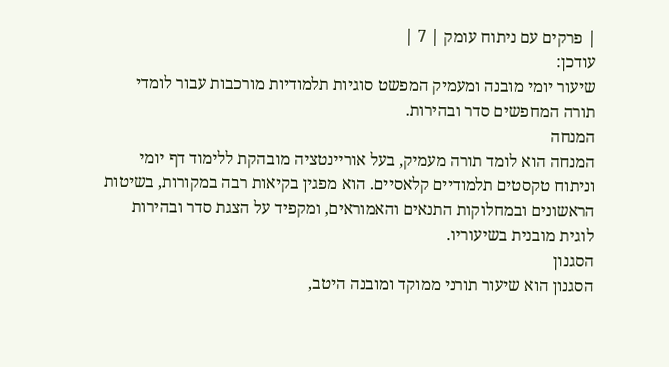| פרקים עם ניתוח עומק | 7 |
עודכן:
שיעור יומי מובנה ומעמיק המפשט סוגיות תלמודיות מורכבות עבור לומדי תורה המחפשים סדר ובהירות.
המנחה
המנחה הוא לומד תורה מעמיק, בעל אוריינטציה מובהקת ללימוד דף יומי וניתוח טקסטים תלמודיים קלאסיים. הוא מפגין בקיאות רבה במקורות, בשיטות הראשונים ובמחלוקות התנאים והאמוראים, ומקפיד על הצגת סדר ובהירות לוגית מובנית בשיעוריו.
הסגנון
הסגנון הוא שיעור תורני ממוקד ומובנה היטב,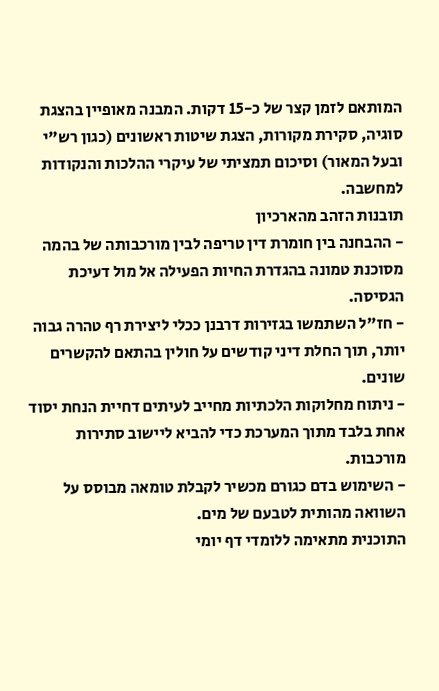המותאם לזמן קצר של כ-15 דקות. המבנה מאופיין בהצגת סוגיה, סקירת מקורות, הצגת שיטות ראשונים (כגון רש"י ובעל המאור) וסיכום תמציתי של עיקרי ההלכות והנקודות למחשבה.
תובנות הזהב מהארכיון
- ההבחנה בין חומרת דין טריפה לבין מורכבותה של בהמה מסוכנת טמונה בהגדרת החיות הפעילה אל מול דעיכת הגסיסה.
- חז"ל השתמשו בגזירות דרבנן ככלי ליצירת רף טהרה גבוה יותר, תוך החלת דיני קודשים על חולין בהתאם להקשרים שונים.
- ניתוח מחלוקות הלכתיות מחייב לעיתים דחיית הנחת יסוד אחת בלבד מתוך המערכת כדי להביא ליישוב סתירות מורכבות.
- השימוש בדם כגורם מכשיר לקבלת טומאה מבוסס על השוואה מהותית לטבעם של מים.
התוכנית מתאימה ללומדי דף יומי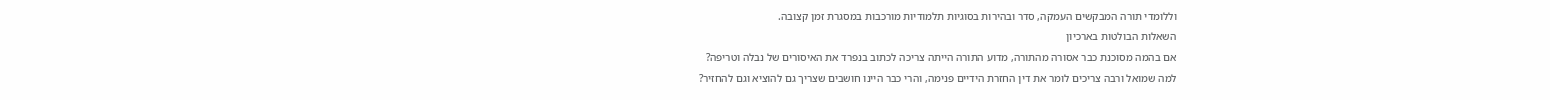וללומדי תורה המבקשים העמקה, סדר ובהירות בסוגיות תלמודיות מורכבות במסגרת זמן קצובה.
השאלות הבולטות בארכיון
אם בהמה מסוכנת כבר אסורה מהתורה, מדוע התורה הייתה צריכה לכתוב בנפרד את האיסורים של נבלה וטריפה?
למה שמואל ורבה צריכים לומר את דין החזרת הידיים פנימה, והרי כבר היינו חושבים שצריך גם להוציא וגם להחזיר?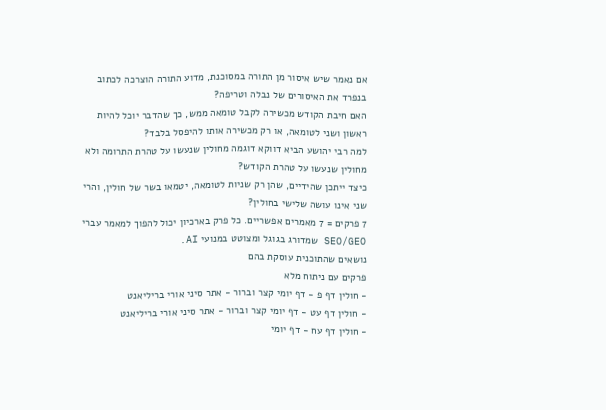אם נאמר שיש איסור מן התורה במסוכנת, מדוע התורה הוצרכה לכתוב בנפרד את האיסורים של נבלה וטריפה?
האם חיבת הקודש מכשירה לקבל טומאה ממש, כך שהדבר יוכל להיות ראשון ושני לטומאה, או רק מכשירה אותו להיפסל בלבד?
למה רבי יהושע הביא דווקא דוגמה מחולין שנעשו על טהרת התרומה ולא מחולין שנעשו על טהרת הקודש?
כיצד ייתכן שהידיים, שהן רק שניות לטומאה, יטמאו בשר של חולין, והרי שני אינו עושה שלישי בחולין?
7 פרקים = 7 מאמרים אפשריים. כל פרק בארכיון יכול להפוך למאמר עברי SEO/GEO שמדורג בגוגל ומצוטט במנועי AI.
נושאים שהתוכנית עוסקת בהם
פרקים עם ניתוח מלא
- חולין דף פ - דף יומי קצר וברור - אתר סיני אורי בריליאנט
- חולין דף עט - דף יומי קצר וברור - אתר סיני אורי בריליאנט
- חולין דף עח - דף יומי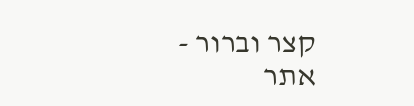קצר וברור - אתר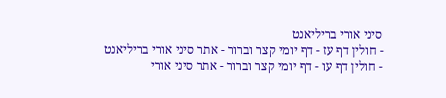סיני אורי בריליאנט
- חולין דף עז - דף יומי קצר וברור - אתר סיני אורי בריליאנט
- חולין דף עו - דף יומי קצר וברור - אתר סיני אורי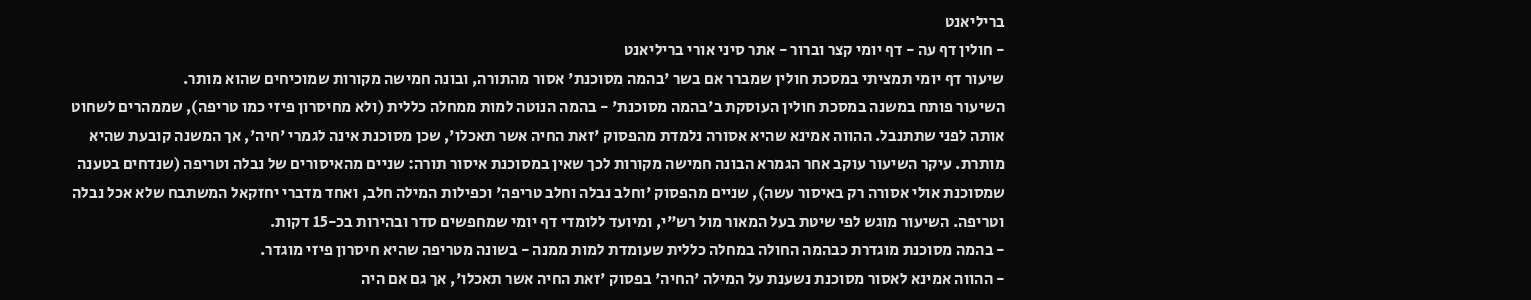בריליאנט
- חולין דף עה - דף יומי קצר וברור - אתר סיני אורי בריליאנט
שיעור דף יומי תמציתי במסכת חולין שמברר אם בשר 'בהמה מסוכנת' אסור מהתורה, ובונה חמישה מקורות שמוכיחים שהוא מותר.
השיעור פותח במשנה במסכת חולין העוסקת ב'בהמה מסוכנת' - בהמה הנוטה למות ממחלה כללית (ולא מחיסרון פיזי כמו טריפה), שממהרים לשחוט אותה לפני שתתנבל. ההווה אמינא שהיא אסורה נלמדת מהפסוק 'זאת החיה אשר תאכלו', שכן מסוכנת אינה לגמרי 'חיה', אך המשנה קובעת שהיא מותרת. עיקר השיעור עוקב אחר הגמרא הבונה חמישה מקורות לכך שאין במסוכנת איסור תורה: שניים מהאיסורים של נבלה וטריפה (שנדחים בטענה שמסוכנת אולי אסורה רק באיסור עשה), שניים מהפסוק 'וחלב נבלה וחלב טריפה' וכפילות המילה חלב, ואחד מדברי יחזקאל המשתבח שלא אכל נבלה וטריפה. השיעור מוגש לפי שיטת בעל המאור מול רש"י, ומיועד ללומדי דף יומי שמחפשים סדר ובהירות בכ-15 דקות.
- בהמה מסוכנת מוגדרת כבהמה החולה במחלה כללית שעומדת למות ממנה - בשונה מטריפה שהיא חיסרון פיזי מוגדר.
- ההווה אמינא לאסור מסוכנת נשענת על המילה 'החיה' בפסוק 'זאת החיה אשר תאכלו', אך גם אם היה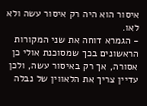איסור הוא היה רק איסור עשה ולא לאו.
- הגמרא דוחה את שני המקורות הראשונים בכך שמסוכנת אולי כן אסורה, אך רק באיסור עשה, ולכן עדיין צריך את הלאווין של נבלה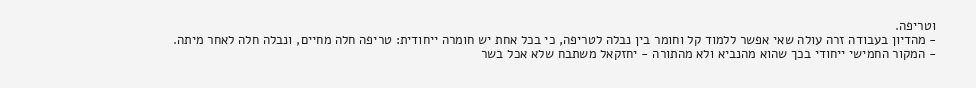וטריפה.
- מהדיון בעבודה זרה עולה שאי אפשר ללמוד קל וחומר בין נבלה לטריפה, כי בכל אחת יש חומרה ייחודית: טריפה חלה מחיים, ונבלה חלה לאחר מיתה.
- המקור החמישי ייחודי בכך שהוא מהנביא ולא מהתורה - יחזקאל משתבח שלא אכל בשר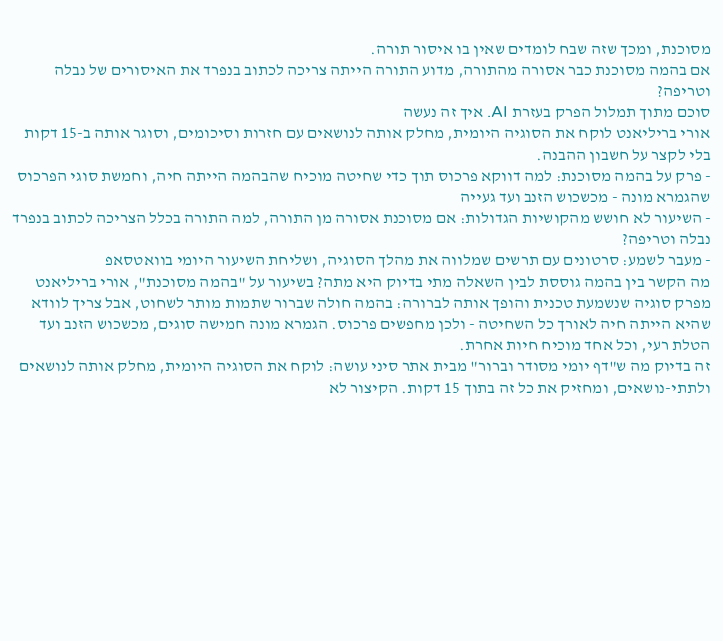מסוכנת, ומכך שזה שבח לומדים שאין בו איסור תורה.
אם בהמה מסוכנת כבר אסורה מהתורה, מדוע התורה הייתה צריכה לכתוב בנפרד את האיסורים של נבלה וטריפה?
סוכם מתוך תמלול הפרק בעזרת AI. איך זה נעשה
אורי בריליאנט לוקח את הסוגיה היומית, מחלק אותה לנושאים עם חזרות וסיכומים, וסוגר אותה ב-15 דקות בלי לקצר על חשבון ההבנה.
- פרק על בהמה מסוכנת: למה דווקא פרכוס תוך כדי שחיטה מוכיח שהבהמה הייתה חיה, וחמשת סוגי הפרכוס שהגמרא מונה - מכשכוש הזנב ועד געייה
- השיעור לא חושש מהקושיות הגדולות: אם מסוכנת אסורה מן התורה, למה התורה בכלל הצריכה לכתוב בנפרד נבלה וטריפה?
- מעבר לשמע: סרטונים עם תרשים שמלווה את מהלך הסוגיה, ושליחת השיעור היומי בוואטסאפ
מה הקשר בין בהמה גוססת לבין השאלה מתי בדיוק היא מתה? בשיעור על "בהמה מסוכנת", אורי בריליאנט מפרק סוגיה שנשמעת טכנית והופך אותה לברורה: בהמה חולה שברור שתמות מותר לשחוט, אבל צריך לוודא שהיא הייתה חיה לאורך כל השחיטה - ולכן מחפשים פרכוס. הגמרא מונה חמישה סוגים, מכשכוש הזנב ועד הטלת רעי, וכל אחד מוכיח חיות אחרת.
זה בדיוק מה ש"דף יומי מסודר וברור" מבית אתר סיני עושה: לוקח את הסוגיה היומית, מחלק אותה לנושאים ולתתי-נושאים, ומחזיק את כל זה בתוך 15 דקות. הקיצור לא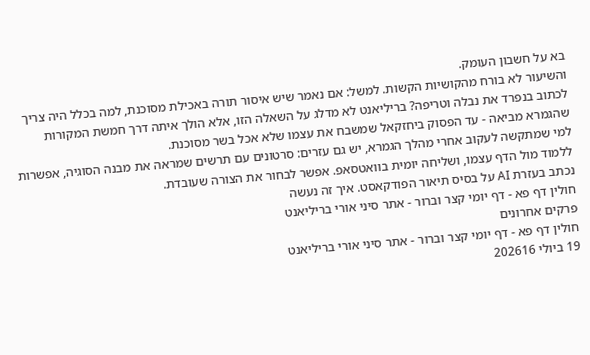בא על חשבון העומק.
והשיעור לא בורח מהקושיות הקשות. למשל: אם נאמר שיש איסור תורה באכילת מסוכנת, למה בכלל היה צריך לכתוב בנפרד את נבלה וטריפה? בריליאנט לא מדלג על השאלה הזו, אלא הולך איתה דרך חמשת המקורות שהגמרא מביאה - עד הפסוק ביחזקאל שמשבח את עצמו שלא אכל בשר מסוכנת.
למי שמתקשה לעקוב אחרי מהלך הגמרא, יש גם עזרים: סרטונים עם תרשים שמראה את מבנה הסוגיה, אפשרות ללמוד מול הדף עצמו, ושליחה יומית בוואטסאפ. אפשר לבחור את הצורה שעובדת.
נכתב בעזרת AI על בסיס תיאור הפודקאסט. איך זה נעשה
חולין דף פא - דף יומי קצר וברור - אתר סיני אורי בריליאנט
פרקים אחרונים
חולין דף פא - דף יומי קצר וברור - אתר סיני אורי בריליאנט
19 ביולי 202616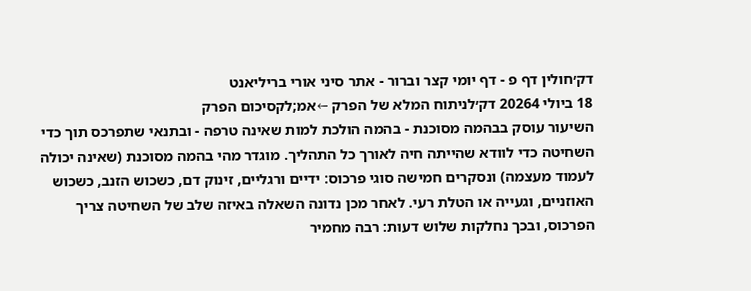דק׳חולין דף פ - דף יומי קצר וברור - אתר סיני אורי בריליאנט
18 ביולי 20264 דק׳לניתוח המלא של הפרק ←אמ;לקסיכום הפרק
השיעור עוסק בבהמה מסוכנת - בהמה הולכת למות שאינה טרפה - ובתנאי שתפרכס תוך כדי השחיטה כדי לוודא שהייתה חיה לאורך כל התהליך. מוגדר מהי בהמה מסוכנת (שאינה יכולה לעמוד מעצמה) ונסקרים חמישה סוגי פרכוס: ידיים ורגליים, זינוק דם, כשכוש הזנב, כשכוש האוזניים, וגעייה או הטלת רעי. לאחר מכן נדונה השאלה באיזה שלב של השחיטה צריך הפרכוס, ובכך נחלקות שלוש דעות: רבה מחמיר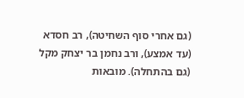(גם אחרי סוף השחיטה), רב חסדא (עד אמצע), ורב נחמן בר יצחק מקל (גם בהתחלה). מובאות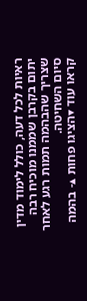ראיות לכל דעה, כולל לימוד מדין יתום בקרבן שממנו מוכיח רבה שצריך שהבהמה תמות רגע לאחר סיום השחיטה.
קראו עוד ▾הציגו פחות ▴- בהמה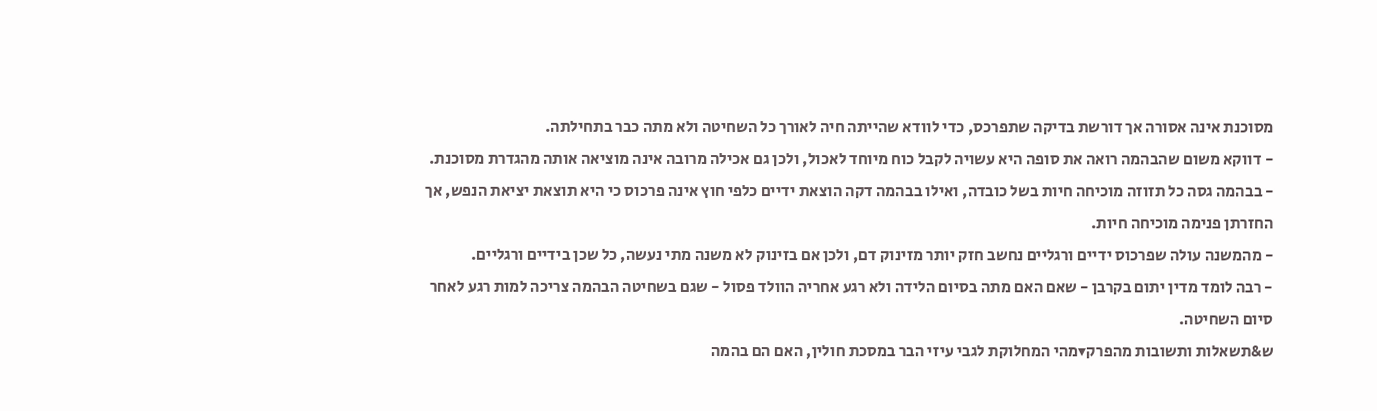מסוכנת אינה אסורה אך דורשת בדיקה שתפרכס, כדי לוודא שהייתה חיה לאורך כל השחיטה ולא מתה כבר בתחילתה.
- דווקא משום שהבהמה רואה את סופה היא עשויה לקבל כוח מיוחד לאכול, ולכן גם אכילה מרובה אינה מוציאה אותה מהגדרת מסוכנת.
- בבהמה גסה כל תזוזה מוכיחה חיות בשל כובדה, ואילו בבהמה דקה הוצאת ידיים כלפי חוץ אינה פרכוס כי היא תוצאת יציאת הנפש, אך החזרתן פנימה מוכיחה חיות.
- מהמשנה עולה שפרכוס ידיים ורגליים נחשב חזק יותר מזינוק דם, ולכן אם בזינוק לא משנה מתי נעשה, כל שכן בידיים ורגליים.
- רבה לומד מדין יתום בקרבן - שאם האם מתה בסיום הלידה ולא רגע אחריה הוולד פסול - שגם בשחיטה הבהמה צריכה למות רגע לאחר סיום השחיטה.
ש&תשאלות ותשובות מהפרק▾מהי המחלוקת לגבי עיזי הבר במסכת חולין, האם הם בהמה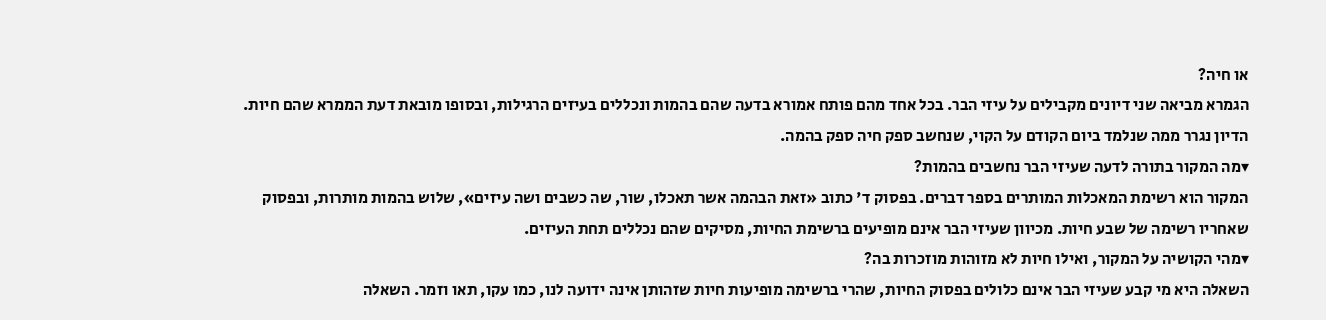או חיה?
הגמרא מביאה שני דיונים מקבילים על עיזי הבר. בכל אחד מהם פותח אמורא בדעה שהם בהמות ונכללים בעיזים הרגילות, ובסופו מובאת דעת הממרא שהם חיות. הדיון נגרר ממה שנלמד ביום הקודם על הקוי, שנחשב ספק חיה ספק בהמה.
▾מה המקור בתורה לדעה שעיזי הבר נחשבים בהמות?
המקור הוא רשימת המאכלות המותרים בספר דברים. בפסוק ד' כתוב «זאת הבהמה אשר תאכלו, שור, שה כשבים ושה עיזים», שלוש בהמות מותרות, ובפסוק שאחריו רשימה של שבע חיות. מכיוון שעיזי הבר אינם מופיעים ברשימת החיות, מסיקים שהם נכללים תחת העיזים.
▾מהי הקושיה על המקור, ואילו חיות לא מזוהות מוזכרות בה?
השאלה היא מי קבע שעיזי הבר אינם כלולים בפסוק החיות, שהרי ברשימה מופיעות חיות שזהותן אינה ידועה לנו, כמו עקו, תאו וזמר. השאלה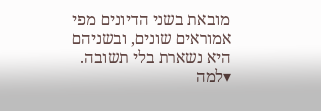מובאת בשני הדיונים מפי אמוראים שונים, ובשניהם היא נשארת בלי תשובה.
▾למה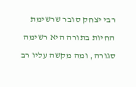רבי יצחק סובר שרשימת החיות בתורה היא רשימה סגורה, ומה מקשה עליו רב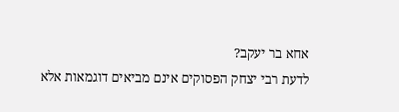אחא בר יעקב?
לדעת רבי יצחק הפסוקים אינם מביאים דוגמאות אלא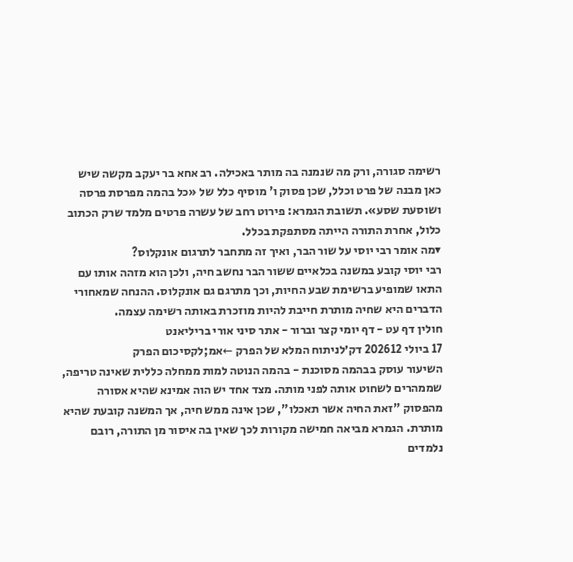רשימה סגורה, ורק מה שנמנה בה מותר באכילה. רב אחא בר יעקב מקשה שיש כאן מבנה של פרט וכלל, שכן פסוק ו' מוסיף כלל של «כל בהמה מפרסת פרסה ושוסעת שסע». תשובת הגמרא: פירוט רחב של עשרה פרטים מלמד שרק הכתוב כלול, אחרת התורה הייתה מסתפקת בכלל.
▾מה אומר רבי יוסי על שור הבר, ואיך זה מתחבר לתרגום אונקלוס?
רבי יוסי קובע במשנה בכלאיים ששור הבר נחשב חיה, ולכן הוא מזהה אותו עם התאו שמופיע ברשימת שבע החיות, וכך מתרגם גם אונקלוס. ההנחה שמאחורי הדברים היא שחיה מותרת חייבת להיות מוזכרת באותה רשימה עצמה.
חולין דף עט - דף יומי קצר וברור - אתר סיני אורי בריליאנט
17 ביולי 202612 דק׳לניתוח המלא של הפרק ←אמ;לקסיכום הפרק
השיעור עוסק בבהמה מסוכנת - בהמה הנוטה למות ממחלה כללית שאינה טריפה, שממהרים לשחוט אותה לפני מותה. מצד אחד יש הוה אמינא שהיא אסורה מהפסוק "זאת החיה אשר תאכלו", שכן אינה ממש חיה, אך המשנה קובעת שהיא מותרת. הגמרא מביאה חמישה מקורות לכך שאין בה איסור מן התורה, רובם נלמדים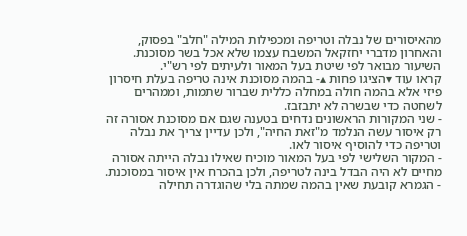מהאיסורים של נבלה וטריפה ומכפילות המילה "חלב" בפסוק, והאחרון מדברי יחזקאל המשבח עצמו שלא אכל בשר מסוכנת. השיעור מבואר לפי שיטת בעל המאור ולעיתים לפי רש"י.
קראו עוד ▾הציגו פחות ▴- בהמה מסוכנת אינה טריפה בעלת חיסרון פיזי אלא בהמה חולה במחלה כללית שברור שתמות, וממהרים לשחטה כדי שבשרה לא יתבזבז.
- שני המקורות הראשונים נדחים בטענה שגם אם מסוכנת אסורה זה רק איסור עשה הנלמד מ"זאת החיה", ולכן עדיין צריך את נבלה וטריפה כדי להוסיף איסור לאו.
- המקור השלישי לפי בעל המאור מוכיח שאילו נבלה הייתה אסורה מחיים לא היה הבדל בינה לטריפה, ולכן בהכרח אין איסור במסוכנת.
- הגמרא קובעת שאין בהמה שמתה בלי שהוגדרה תחילה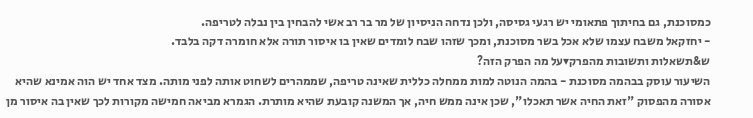כמסוכנת, גם בחיתוך פתאומי יש רגעי גסיסה, ולכן נדחה הניסיון של מר בר רב אשי להבחין בין נבלה לטריפה.
- יחזקאל משבח עצמו שלא אכל בשר מסוכנת, ומכך שזהו שבח לומדים שאין בו איסור תורה אלא חומרה דקה בלבד.
ש&תשאלות ותשובות מהפרק▾על מה הפרק הזה?
השיעור עוסק בבהמה מסוכנת - בהמה הנוטה למות ממחלה כללית שאינה טריפה, שממהרים לשחוט אותה לפני מותה. מצד אחד יש הוה אמינא שהיא אסורה מהפסוק "זאת החיה אשר תאכלו", שכן אינה ממש חיה, אך המשנה קובעת שהיא מותרת. הגמרא מביאה חמישה מקורות לכך שאין בה איסור מן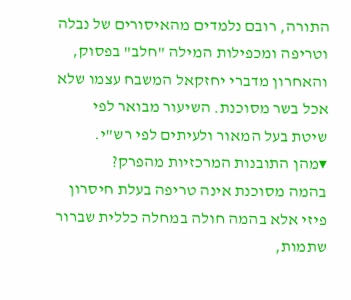התורה, רובם נלמדים מהאיסורים של נבלה וטריפה ומכפילות המילה "חלב" בפסוק, והאחרון מדברי יחזקאל המשבח עצמו שלא אכל בשר מסוכנת. השיעור מבואר לפי שיטת בעל המאור ולעיתים לפי רש"י.
▾מהן התובנות המרכזיות מהפרק?
בהמה מסוכנת אינה טריפה בעלת חיסרון פיזי אלא בהמה חולה במחלה כללית שברור שתמות,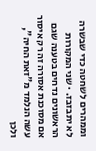וממהרים לשחטה כדי שבשרה לא יתבזבז. · שני המקורות הראשונים נדחים בטענה שגם אם מסוכנת אסורה זה רק איסור עשה הנלמד מ"זאת החיה", ולכן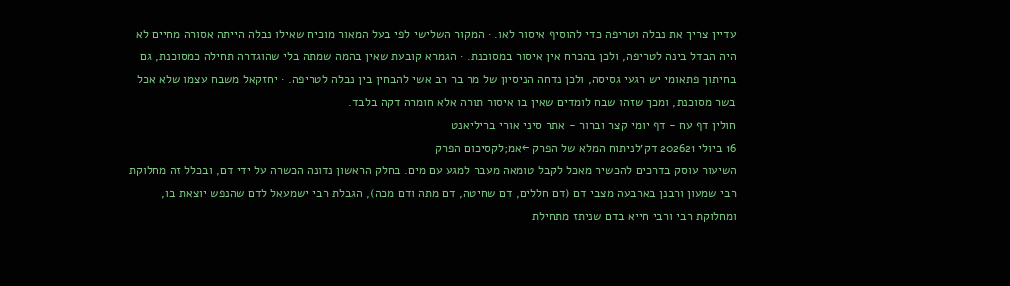עדיין צריך את נבלה וטריפה כדי להוסיף איסור לאו. · המקור השלישי לפי בעל המאור מוכיח שאילו נבלה הייתה אסורה מחיים לא היה הבדל בינה לטריפה, ולכן בהכרח אין איסור במסוכנת. · הגמרא קובעת שאין בהמה שמתה בלי שהוגדרה תחילה כמסוכנת, גם בחיתוך פתאומי יש רגעי גסיסה, ולכן נדחה הניסיון של מר בר רב אשי להבחין בין נבלה לטריפה. · יחזקאל משבח עצמו שלא אכל בשר מסוכנת, ומכך שזהו שבח לומדים שאין בו איסור תורה אלא חומרה דקה בלבד.
חולין דף עח - דף יומי קצר וברור - אתר סיני אורי בריליאנט
16 ביולי 202621 דק׳לניתוח המלא של הפרק ←אמ;לקסיכום הפרק
השיעור עוסק בדרכים להכשיר מאכל לקבל טומאה מעבר למגע עם מים. בחלק הראשון נדונה הכשרה על ידי דם, ובכלל זה מחלוקת רבי שמעון ורבנן בארבעה מצבי דם (דם חללים, דם שחיטה, דם מתה ודם מכה), הגבלת רבי ישמעאל לדם שהנפש יוצאת בו, ומחלוקת רבי ורבי חייא בדם שניתז מתחילת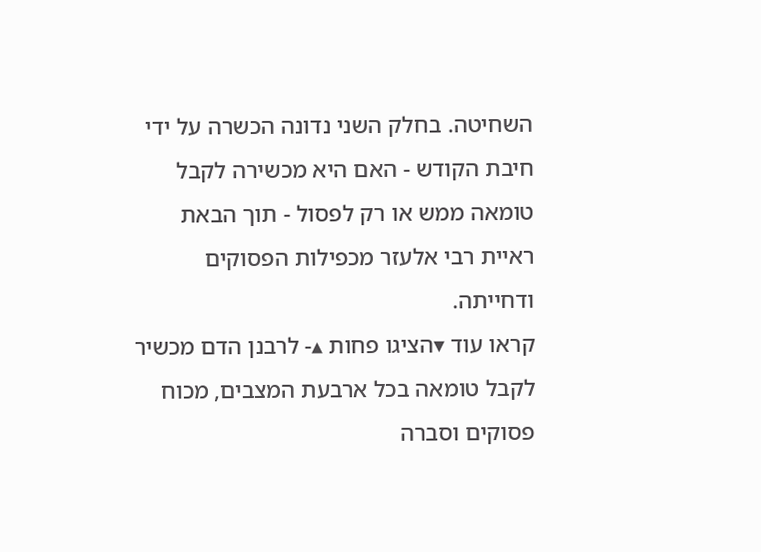השחיטה. בחלק השני נדונה הכשרה על ידי חיבת הקודש - האם היא מכשירה לקבל טומאה ממש או רק לפסול - תוך הבאת ראיית רבי אלעזר מכפילות הפסוקים ודחייתה.
קראו עוד ▾הציגו פחות ▴- לרבנן הדם מכשיר לקבל טומאה בכל ארבעת המצבים, מכוח פסוקים וסברה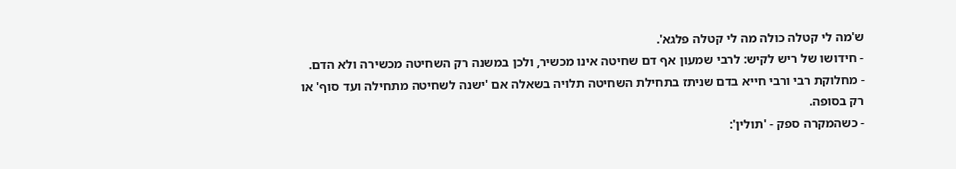ש'מה לי קטלה כולה מה לי קטלה פלגא'.
- חידושו של ריש לקיש: לרבי שמעון אף דם שחיטה אינו מכשיר, ולכן במשנה רק השחיטה מכשירה ולא הדם.
- מחלוקת רבי ורבי חייא בדם שניתז בתחילת השחיטה תלויה בשאלה אם 'ישנה לשחיטה מתחילה ועד סוף' או רק בסופה.
- כשהמקרה ספק - 'תולין':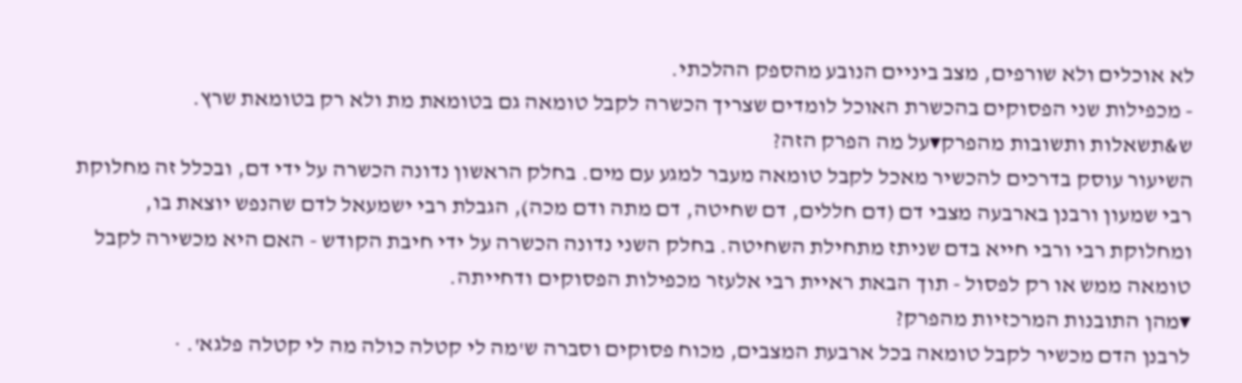לא אוכלים ולא שורפים, מצב ביניים הנובע מהספק ההלכתי.
- מכפילות שני הפסוקים בהכשרת האוכל לומדים שצריך הכשרה לקבל טומאה גם בטומאת מת ולא רק בטומאת שרץ.
ש&תשאלות ותשובות מהפרק▾על מה הפרק הזה?
השיעור עוסק בדרכים להכשיר מאכל לקבל טומאה מעבר למגע עם מים. בחלק הראשון נדונה הכשרה על ידי דם, ובכלל זה מחלוקת רבי שמעון ורבנן בארבעה מצבי דם (דם חללים, דם שחיטה, דם מתה ודם מכה), הגבלת רבי ישמעאל לדם שהנפש יוצאת בו, ומחלוקת רבי ורבי חייא בדם שניתז מתחילת השחיטה. בחלק השני נדונה הכשרה על ידי חיבת הקודש - האם היא מכשירה לקבל טומאה ממש או רק לפסול - תוך הבאת ראיית רבי אלעזר מכפילות הפסוקים ודחייתה.
▾מהן התובנות המרכזיות מהפרק?
לרבנן הדם מכשיר לקבל טומאה בכל ארבעת המצבים, מכוח פסוקים וסברה ש'מה לי קטלה כולה מה לי קטלה פלגא'. ·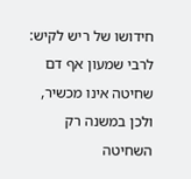חידושו של ריש לקיש: לרבי שמעון אף דם שחיטה אינו מכשיר, ולכן במשנה רק השחיטה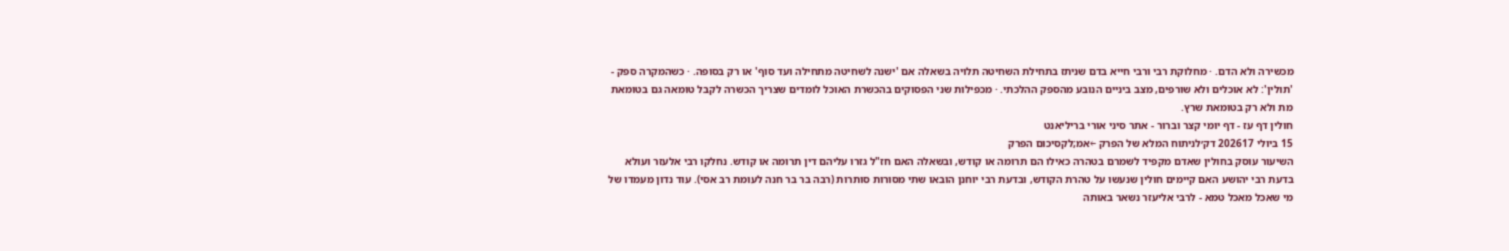מכשירה ולא הדם. · מחלוקת רבי ורבי חייא בדם שניתז בתחילת השחיטה תלויה בשאלה אם 'ישנה לשחיטה מתחילה ועד סוף' או רק בסופה. · כשהמקרה ספק - 'תולין': לא אוכלים ולא שורפים, מצב ביניים הנובע מהספק ההלכתי. · מכפילות שני הפסוקים בהכשרת האוכל לומדים שצריך הכשרה לקבל טומאה גם בטומאת מת ולא רק בטומאת שרץ.
חולין דף עז - דף יומי קצר וברור - אתר סיני אורי בריליאנט
15 ביולי 202617 דק׳לניתוח המלא של הפרק ←אמ;לקסיכום הפרק
השיעור עוסק בחולין שאדם מקפיד לשמרם בטהרה כאילו הם תרומה או קודש, ובשאלה האם חז"ל גזרו עליהם דין תרומה או קודש. נחלקו רבי אלעזר ועולא בדעת רבי יהושע האם קיימים חולין שנעשו על טהרת הקודש, ובדעת רבי יוחנן הובאו שתי מסורות סותרות (רבה בר בר חנה לעומת רב אסי). עוד נדון מעמדו של מי שאכל מאכל טמא - לרבי אליעזר נשאר באותה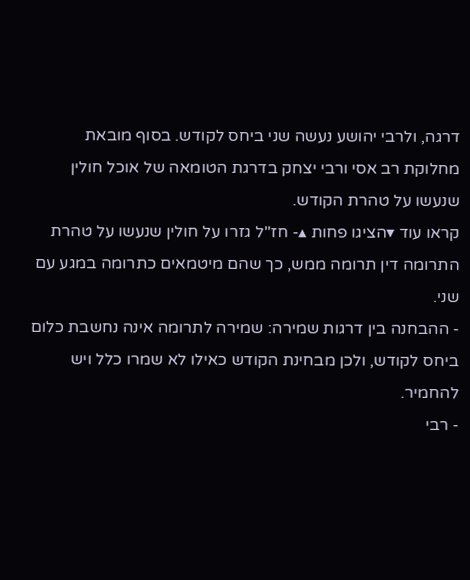דרגה, ולרבי יהושע נעשה שני ביחס לקודש. בסוף מובאת מחלוקת רב אסי ורבי יצחק בדרגת הטומאה של אוכל חולין שנעשו על טהרת הקודש.
קראו עוד ▾הציגו פחות ▴- חז"ל גזרו על חולין שנעשו על טהרת התרומה דין תרומה ממש, כך שהם מיטמאים כתרומה במגע עם שני.
- ההבחנה בין דרגות שמירה: שמירה לתרומה אינה נחשבת כלום ביחס לקודש, ולכן מבחינת הקודש כאילו לא שמרו כלל ויש להחמיר.
- רבי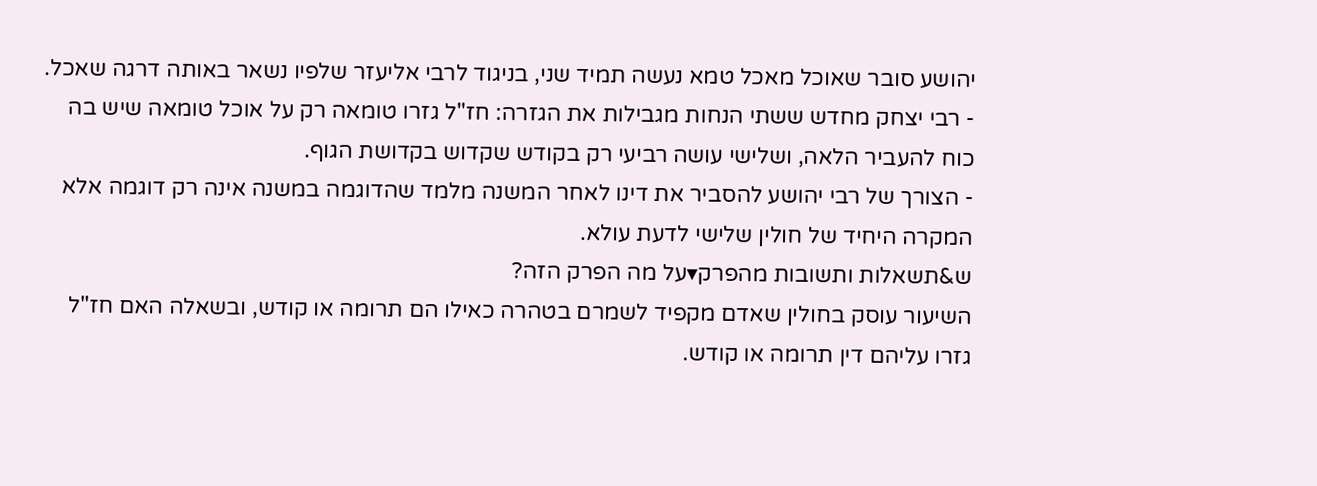יהושע סובר שאוכל מאכל טמא נעשה תמיד שני, בניגוד לרבי אליעזר שלפיו נשאר באותה דרגה שאכל.
- רבי יצחק מחדש ששתי הנחות מגבילות את הגזרה: חז"ל גזרו טומאה רק על אוכל טומאה שיש בה כוח להעביר הלאה, ושלישי עושה רביעי רק בקודש שקדוש בקדושת הגוף.
- הצורך של רבי יהושע להסביר את דינו לאחר המשנה מלמד שהדוגמה במשנה אינה רק דוגמה אלא המקרה היחיד של חולין שלישי לדעת עולא.
ש&תשאלות ותשובות מהפרק▾על מה הפרק הזה?
השיעור עוסק בחולין שאדם מקפיד לשמרם בטהרה כאילו הם תרומה או קודש, ובשאלה האם חז"ל גזרו עליהם דין תרומה או קודש.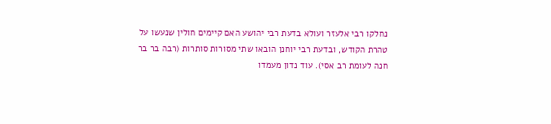נחלקו רבי אלעזר ועולא בדעת רבי יהושע האם קיימים חולין שנעשו על טהרת הקודש, ובדעת רבי יוחנן הובאו שתי מסורות סותרות (רבה בר בר חנה לעומת רב אסי). עוד נדון מעמדו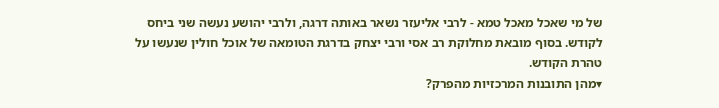של מי שאכל מאכל טמא - לרבי אליעזר נשאר באותה דרגה, ולרבי יהושע נעשה שני ביחס לקודש. בסוף מובאת מחלוקת רב אסי ורבי יצחק בדרגת הטומאה של אוכל חולין שנעשו על טהרת הקודש.
▾מהן התובנות המרכזיות מהפרק?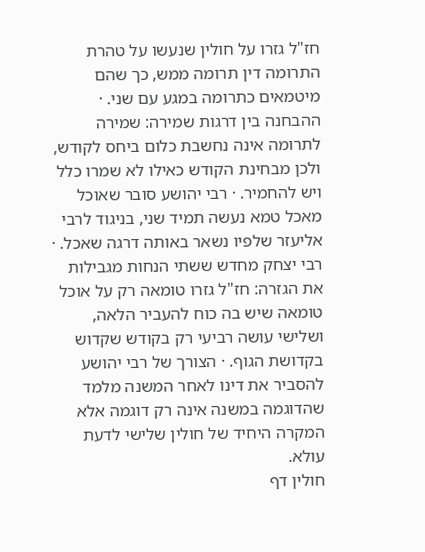חז"ל גזרו על חולין שנעשו על טהרת התרומה דין תרומה ממש, כך שהם מיטמאים כתרומה במגע עם שני. · ההבחנה בין דרגות שמירה: שמירה לתרומה אינה נחשבת כלום ביחס לקודש, ולכן מבחינת הקודש כאילו לא שמרו כלל ויש להחמיר. · רבי יהושע סובר שאוכל מאכל טמא נעשה תמיד שני, בניגוד לרבי אליעזר שלפיו נשאר באותה דרגה שאכל. · רבי יצחק מחדש ששתי הנחות מגבילות את הגזרה: חז"ל גזרו טומאה רק על אוכל טומאה שיש בה כוח להעביר הלאה, ושלישי עושה רביעי רק בקודש שקדוש בקדושת הגוף. · הצורך של רבי יהושע להסביר את דינו לאחר המשנה מלמד שהדוגמה במשנה אינה רק דוגמה אלא המקרה היחיד של חולין שלישי לדעת עולא.
חולין דף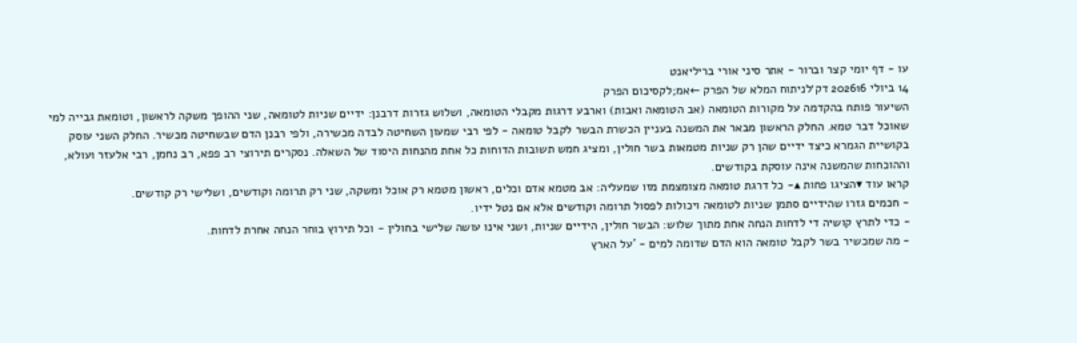עו - דף יומי קצר וברור - אתר סיני אורי בריליאנט
14 ביולי 202616 דק׳לניתוח המלא של הפרק ←אמ;לקסיכום הפרק
השיעור פותח בהקדמה על מקורות הטומאה (אב הטומאה ואבות) וארבע דרגות מקבלי הטומאה, ושלוש גזרות דרבנן: ידיים שניות לטומאה, שני ההופך משקה לראשון, וטומאת גבייה למי שאוכל דבר טמא. החלק הראשון מבאר את המשנה בעניין הכשרת הבשר לקבל טומאה - לפי רבי שמעון השחיטה לבדה מכשירה, ולפי רבנן הדם שבשחיטה מכשיר. החלק השני עוסק בקושיית הגמרא כיצד ידיים שהן רק שניות מטמאות בשר חולין, ומציג חמש תשובות הדוחות כל אחת מהנחות היסוד של השאלה. נסקרים תירוצי רב פפא, רב נחמן, רבי אלעזר ועולא, וההוכחות שהמשנה אינה עוסקת בקודשים.
קראו עוד ▾הציגו פחות ▴- כל דרגת טומאה מצומצמת מזו שמעליה: אב מטמא אדם וכלים, ראשון מטמא רק אוכל ומשקה, שני רק תרומה וקודשים, ושלישי רק קודשים.
- חכמים גזרו שהידיים סתמן שניות לטומאה ויכולות לפסול תרומה וקודשים אלא אם נטל ידיו.
- כדי לתרץ קושיה די לדחות הנחה אחת מתוך שלוש: הבשר חולין, הידיים שניות, ושני אינו עושה שלישי בחולין - וכל תירוץ בוחר הנחה אחרת לדחות.
- מה שמכשיר בשר לקבל טומאה הוא הדם שדומה למים - 'על הארץ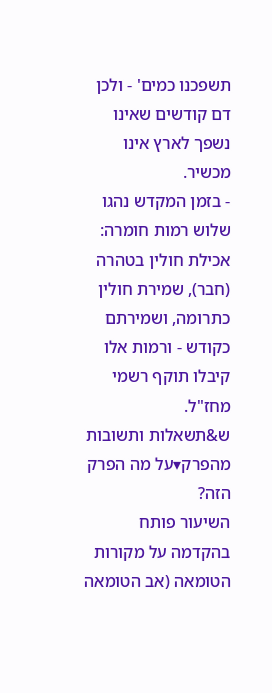תשפכנו כמים' - ולכן דם קודשים שאינו נשפך לארץ אינו מכשיר.
- בזמן המקדש נהגו שלוש רמות חומרה: אכילת חולין בטהרה (חבר), שמירת חולין כתרומה, ושמירתם כקודש - ורמות אלו קיבלו תוקף רשמי מחז"ל.
ש&תשאלות ותשובות מהפרק▾על מה הפרק הזה?
השיעור פותח בהקדמה על מקורות הטומאה (אב הטומאה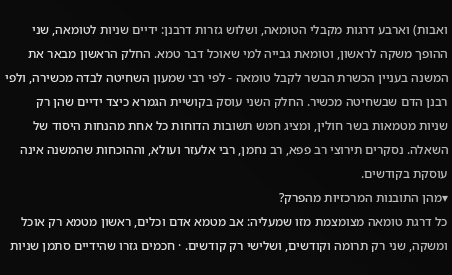ואבות) וארבע דרגות מקבלי הטומאה, ושלוש גזרות דרבנן: ידיים שניות לטומאה, שני ההופך משקה לראשון, וטומאת גבייה למי שאוכל דבר טמא. החלק הראשון מבאר את המשנה בעניין הכשרת הבשר לקבל טומאה - לפי רבי שמעון השחיטה לבדה מכשירה, ולפי רבנן הדם שבשחיטה מכשיר. החלק השני עוסק בקושיית הגמרא כיצד ידיים שהן רק שניות מטמאות בשר חולין, ומציג חמש תשובות הדוחות כל אחת מהנחות היסוד של השאלה. נסקרים תירוצי רב פפא, רב נחמן, רבי אלעזר ועולא, וההוכחות שהמשנה אינה עוסקת בקודשים.
▾מהן התובנות המרכזיות מהפרק?
כל דרגת טומאה מצומצמת מזו שמעליה: אב מטמא אדם וכלים, ראשון מטמא רק אוכל ומשקה, שני רק תרומה וקודשים, ושלישי רק קודשים. · חכמים גזרו שהידיים סתמן שניות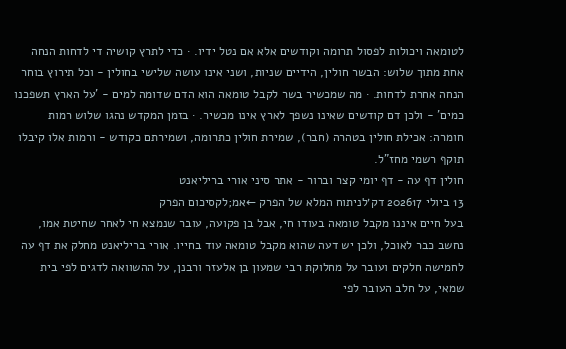לטומאה ויכולות לפסול תרומה וקודשים אלא אם נטל ידיו. · כדי לתרץ קושיה די לדחות הנחה אחת מתוך שלוש: הבשר חולין, הידיים שניות, ושני אינו עושה שלישי בחולין - וכל תירוץ בוחר הנחה אחרת לדחות. · מה שמכשיר בשר לקבל טומאה הוא הדם שדומה למים - 'על הארץ תשפכנו כמים' - ולכן דם קודשים שאינו נשפך לארץ אינו מכשיר. · בזמן המקדש נהגו שלוש רמות חומרה: אכילת חולין בטהרה (חבר), שמירת חולין כתרומה, ושמירתם כקודש - ורמות אלו קיבלו תוקף רשמי מחז"ל.
חולין דף עה - דף יומי קצר וברור - אתר סיני אורי בריליאנט
13 ביולי 202617 דק׳לניתוח המלא של הפרק ←אמ;לקסיכום הפרק
בעל חיים איננו מקבל טומאה בעודו חי, אבל בן פקועה, עובר שנמצא חי לאחר שחיטת אמו, נחשב כבר לאוכל, ולכן יש דעה שהוא מקבל טומאה עוד בחייו. אורי בריליאנט מחלק את דף עה לחמישה חלקים ועובר על מחלוקת רבי שמעון בן אלעזר ורבנן, על ההשוואה לדגים לפי בית שמאי, על חלב העובר לפי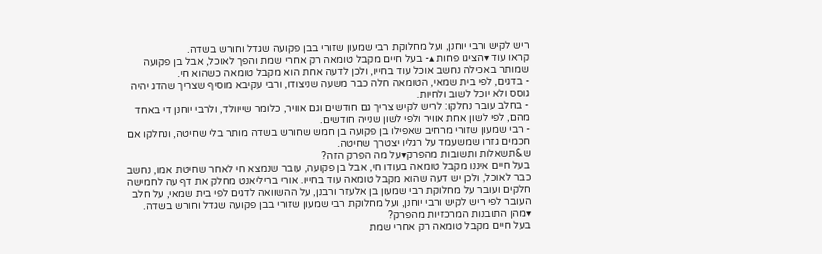ריש לקיש ורבי יוחנן, ועל מחלוקת רבי שמעון שזורי בבן פקועה שגדל וחורש בשדה.
קראו עוד ▾הציגו פחות ▴- בעל חיים מקבל טומאה רק אחרי שמת והפך לאוכל, אבל בן פקועה שמותר באכילה נחשב אוכל עוד בחייו, ולכן לדעה אחת הוא מקבל טומאה כשהוא חי.
- בדגים, לפי בית שמאי, הטומאה חלה כבר משעה שניצודו, ורבי עקיבא מוסיף שצריך שהדג יהיה גוסס ולא יוכל לשוב ולחיות.
- בחלב עובר נחלקו: לריש לקיש צריך גם חודשים וגם אוויר, כלומר שייוולד, ולרבי יוחנן די באחד מהם, לפי לשון אחת אוויר ולפי לשון שנייה חודשים.
- רבי שמעון שזורי מרחיב שאפילו בן פקועה בן חמש שחורש בשדה מותר בלי שחיטה, ונחלקו אם חכמים גזרו שמשעמד על רגליו יצטרך שחיטה.
ש&תשאלות ותשובות מהפרק▾על מה הפרק הזה?
בעל חיים איננו מקבל טומאה בעודו חי, אבל בן פקועה, עובר שנמצא חי לאחר שחיטת אמו, נחשב כבר לאוכל, ולכן יש דעה שהוא מקבל טומאה עוד בחייו. אורי בריליאנט מחלק את דף עה לחמישה חלקים ועובר על מחלוקת רבי שמעון בן אלעזר ורבנן, על ההשוואה לדגים לפי בית שמאי, על חלב העובר לפי ריש לקיש ורבי יוחנן, ועל מחלוקת רבי שמעון שזורי בבן פקועה שגדל וחורש בשדה.
▾מהן התובנות המרכזיות מהפרק?
בעל חיים מקבל טומאה רק אחרי שמת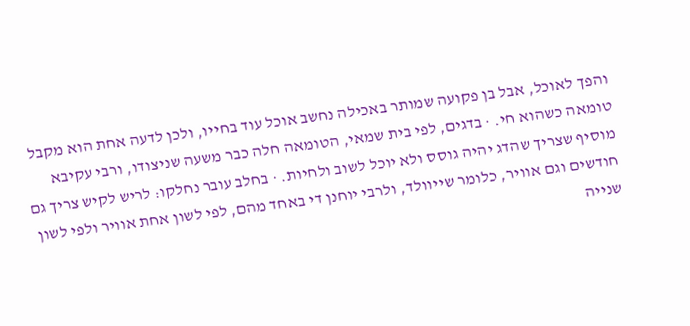והפך לאוכל, אבל בן פקועה שמותר באכילה נחשב אוכל עוד בחייו, ולכן לדעה אחת הוא מקבל טומאה כשהוא חי. · בדגים, לפי בית שמאי, הטומאה חלה כבר משעה שניצודו, ורבי עקיבא מוסיף שצריך שהדג יהיה גוסס ולא יוכל לשוב ולחיות. · בחלב עובר נחלקו: לריש לקיש צריך גם חודשים וגם אוויר, כלומר שייוולד, ולרבי יוחנן די באחד מהם, לפי לשון אחת אוויר ולפי לשון שנייה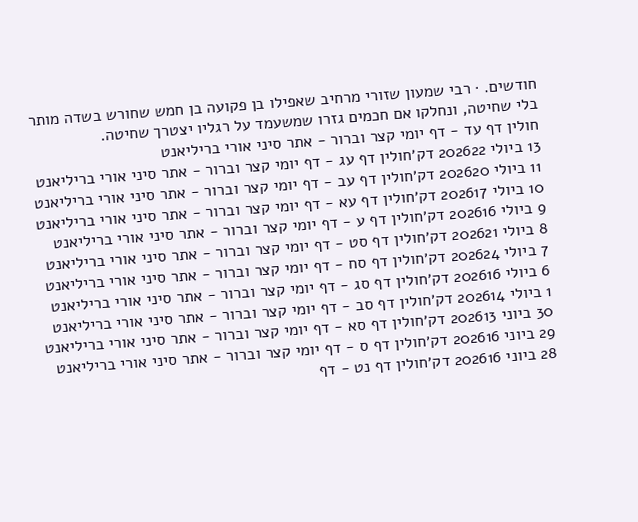חודשים. · רבי שמעון שזורי מרחיב שאפילו בן פקועה בן חמש שחורש בשדה מותר בלי שחיטה, ונחלקו אם חכמים גזרו שמשעמד על רגליו יצטרך שחיטה.
חולין דף עד - דף יומי קצר וברור - אתר סיני אורי בריליאנט
13 ביולי 202622 דק׳חולין דף עג - דף יומי קצר וברור - אתר סיני אורי בריליאנט
11 ביולי 202620 דק׳חולין דף עב - דף יומי קצר וברור - אתר סיני אורי בריליאנט
10 ביולי 202617 דק׳חולין דף עא - דף יומי קצר וברור - אתר סיני אורי בריליאנט
9 ביולי 202616 דק׳חולין דף ע - דף יומי קצר וברור - אתר סיני אורי בריליאנט
8 ביולי 202621 דק׳חולין דף סט - דף יומי קצר וברור - אתר סיני אורי בריליאנט
7 ביולי 202624 דק׳חולין דף סח - דף יומי קצר וברור - אתר סיני אורי בריליאנט
6 ביולי 202616 דק׳חולין דף סג - דף יומי קצר וברור - אתר סיני אורי בריליאנט
1 ביולי 202614 דק׳חולין דף סב - דף יומי קצר וברור - אתר סיני אורי בריליאנט
30 ביוני 202613 דק׳חולין דף סא - דף יומי קצר וברור - אתר סיני אורי בריליאנט
29 ביוני 202616 דק׳חולין דף ס - דף יומי קצר וברור - אתר סיני אורי בריליאנט
28 ביוני 202616 דק׳חולין דף נט - דף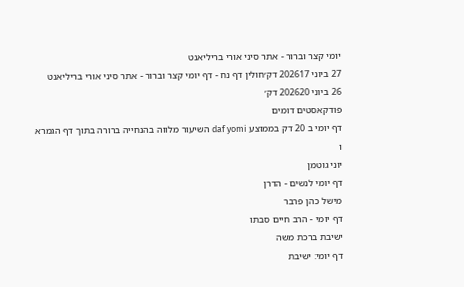יומי קצר וברור - אתר סיני אורי בריליאנט
27 ביוני 202617 דק׳חולין דף נח - דף יומי קצר וברור - אתר סיני אורי בריליאנט
26 ביוני 202620 דק׳
פודקאסטים דומים
דף יומי ב 20 דק בממוצע daf yomi השיעור מלווה בהנחייה ברורה בתוך דף הגמרא ו
יוני גוטמן
דף יומי לנשים - הדרן
מישל כהן פרבר
דף יומי - הרב חיים סבתו
ישיבת ברכת משה
דף יומי: ישיבת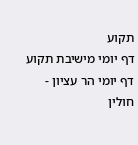תקוע
דף יומי מישיבת תקוע
דף יומי הר עציון - חולין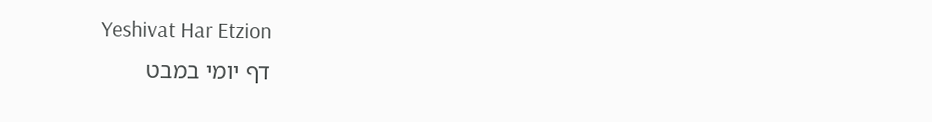Yeshivat Har Etzion
דף יומי במבט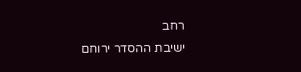רחב
ישיבת ההסדר ירוחם